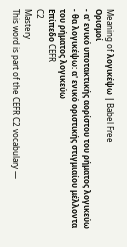Meaning of λογικέψω | Babel Free
Ορισμοί
- α' ενικό υποτακτικής αορίστου του ρήματος λογικεύω
- θα λογικέψω: α' ενικό οριστικής στιγμιαίου μέλλοντα του ρήματος λογικεύω
Επίπεδο CEFR
C2
Mastery
This word is part of the CEFR C2 vocabulary —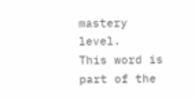mastery level.
This word is part of the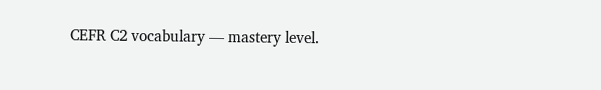CEFR C2 vocabulary — mastery level.